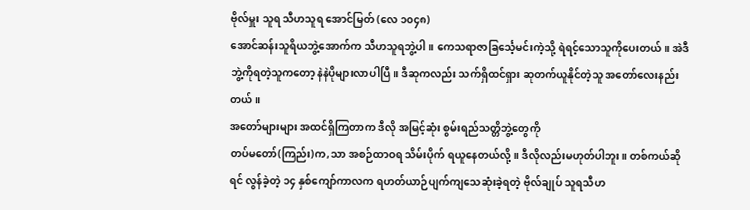ဗိုလ်မှူး သူရ သီဟသူရ အောင်မြတ် (လေ ၁၀၄၈)
အောင်ဆန်းသူရိယဘွဲ့အောက်က သီဟသူရဘွဲ့ပါ။ ကေသရာဇာခြင်္သေ့မင်းကဲ့သို့ ရဲရင့်သောသူကိုပေးတယ်။ အဲဒီဘွဲ့ကိုရတဲ့သူကတော့ နဲနဲပိုများလာပါပြီ။ ဒီဆုကလည်း သက်ရှိထင်ရှား ဆုတက်ယူနိုင်တဲ့သူ အတော်လေးနည်းတယ်။
အတော်များများ အထင်ရှိကြတာက ဒီလို အမြင့်ဆုံး စွမ်းရည်သတ္တိဘွဲ့တွေကို
တပ်မတော်(ကြည်း)က,သာ အစဉ်ထာဝရ သိမ်းပိုက် ရယူနေတယ်လို့။ ဒီလိုလည်းမဟုတ်ပါဘူး။ တစ်ကယ်ဆိုရင် လွန်ခဲ့တဲ့ ၁၄ နှစ်ကျော်ကာလက ရဟတ်ယာဉ်ပျက်ကျသေဆုံးခဲ့ရတဲ့ ဗိုလ်ချုပ် သူရသီဟ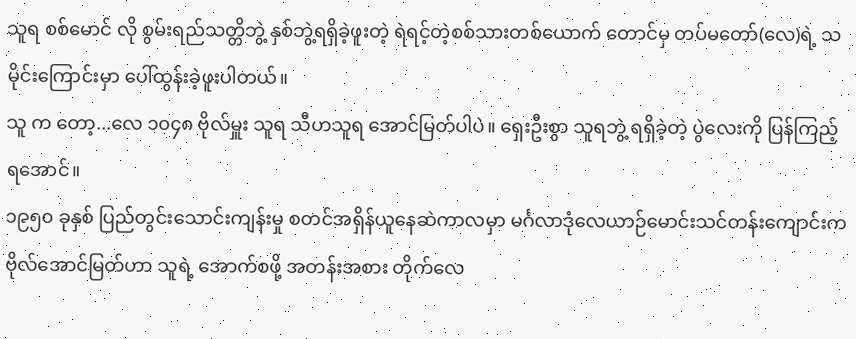သူရ စစ်မောင် လို စွမ်းရည်သတ္တိဘွဲ့ နှစ်ဘွဲ့ရရှိခဲ့ဖူးတဲ့ ရဲရင့်တဲ့စစ်သားတစ်ယောက် တောင်မှ တပ်မတော်(လေ)ရဲ့ သမိုင်းကြောင်းမှာ ပေါ်ထွန်းခဲ့ဖူးပါတယ်။
သူ က တော့...လေ ၁၀၄၈ ဗိုလ်မှူး သူရ သီဟသူရ အောင်မြတ်ပါပဲ။ ရှေးဦးစွာ သူရဘွဲ့ ရရှိခဲ့တဲ့ ပွဲလေးကို ပြန်ကြည့်ရအောင်။
၁၉၅၀ ခုနှစ် ပြည်တွင်းသောင်းကျန်းမှု စတင်အရှိန်ယူနေဆဲကာလမှာ မင်္ဂလာဒုံလေယာဉ်မောင်းသင်တန်းကျောင်းက ဗိုလ်အောင်မြတ်ဟာ သူရဲ့ အောက်စဖို့ အတန်းအစား တိုက်လေ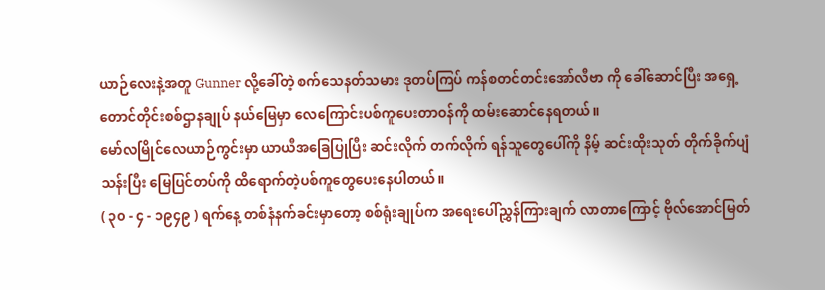ယာဉ်လေးနဲ့အတူ Gunner လို့ခေါ်တဲ့ စက်သေနတ်သမား ဒုတပ်ကြပ် ကန်စတင်တင်းအော်လီဗာ ကို ခေါ်ဆောင်ပြီး အရှေ့တောင်တိုင်းစစ်ဌာနချုပ် နယ်မြေမှာ လေကြောင်းပစ်ကူပေးတာဝန်ကို ထမ်းဆောင်နေရတယ်။
မော်လမြိုင်လေယာဉ်ကွင်းမှာ ယာယီအခြေပြုပြီး ဆင်းလိုက် တက်လိုက် ရန်သူတွေပေါ်ကို နိမ့် ဆင်းထိုးသုတ် တိုက်ခိုက်ပျံသန်းပြီး မြေပြင်တပ်ကို ထိရောက်တဲ့ပစ်ကူတွေပေးနေပါတယ်။
( ၃၀ - ၄ - ၁၉၄၉ ) ရက်နေ့ တစ်နံနက်ခင်းမှာတော့ စစ်ရုံးချုပ်က အရေးပေါ်ညွှန်ကြားချက် လာတာကြောင့် ဗိုလ်အောင်မြတ်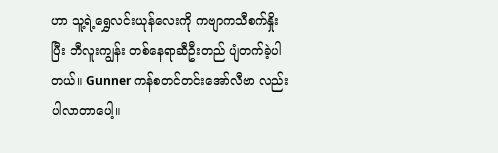ဟာ သူ့ရဲ့ရွှေလင်းယုန်လေးကို ကဗျာကသီစက်နှိုးပြီး ဘီလူးကျွန်း တစ်နေရာဆီဦးတည် ပျံတက်ခဲ့ပါတယ်။ Gunner ကန်စတင်တင်းအော်လီဗာ လည်း ပါလာတာပေါ့။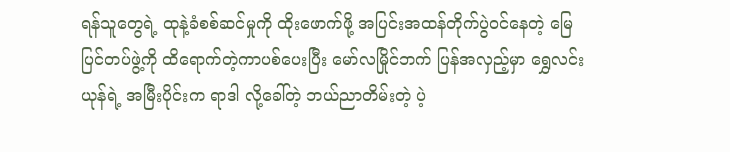ရန်သူတွေရဲ့ ထုနဲ့ခံစစ်ဆင်မှုကို ထိုးဖောက်ဖို့ အပြင်းအထန်တိုက်ပွဲဝင်နေတဲ့ မြေပြင်တပ်ဖွဲ့ကို ထိရောက်တဲ့ကာပစ်ပေးပြီး မော်လမြိုင်ဘက် ပြန်အလှည့်မှာ ရွှေလင်းယုန်ရဲ့ အမြီးပိုင်းက ရာဒါ လို့ခေါ်တဲ့ ဘယ်ညာတိမ်းတဲ့ ပဲ့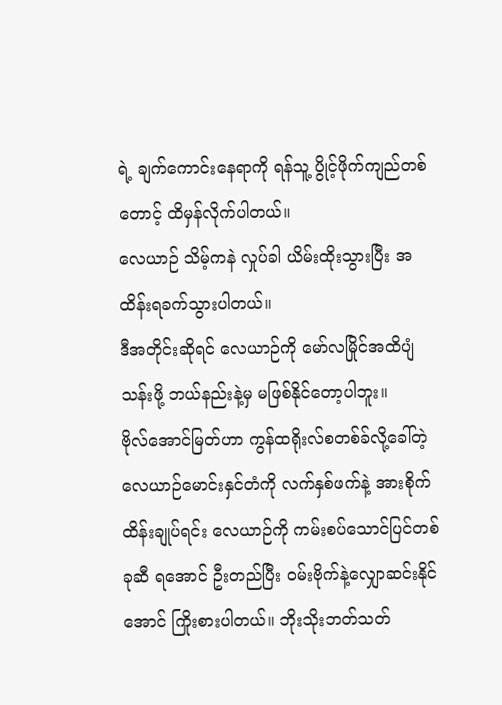ရဲ့ ချက်ကောင်းနေရာကို ရန်သူ့ ပွိုင့်ဖိုက်ကျည်တစ်တောင့် ထိမှန်လိုက်ပါတယ်။
လေယာဉ် သိမ့်ကနဲ လှုပ်ခါ ယိမ်းထိုးသွားပြီး အထိန်းရခက်သွားပါတယ်။
ဒီအတိုင်းဆိုရင် လေယာဉ်ကို မော်လမြိုင်အထိပျံသန်းဖို့ ဘယ်နည်းနဲ့မှ မဖြစ်နိုင်တော့ပါဘူး။
ဗိုလ်အောင်မြတ်ဟာ ကွန်ထရိုးလ်စတစ်ခ်လို့ခေါ်တဲ့ လေယာဉ်မောင်းနှင်တံကို လက်နှစ်ဖက်နဲ့ အားစိုက်ထိန်းချုပ်ရင်း လေယာဉ်ကို ကမ်းစပ်သောင်ပြင်တစ်ခုဆီ ရအောင် ဦးတည်ပြီး ဝမ်းဗိုက်နဲ့လျှောဆင်းနိုင်အောင် ကြိုးစားပါတယ်။ ဘိုးသိုးဘတ်သတ်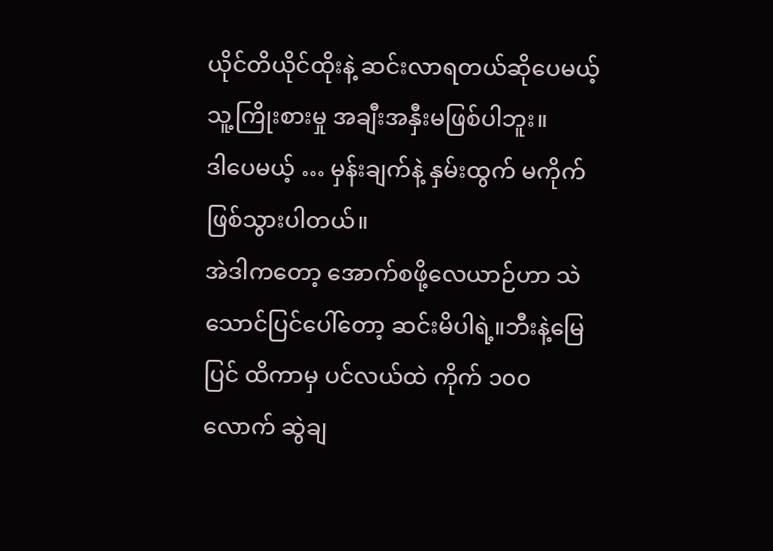ယိုင်တိယိုင်ထိုးနဲ့ ဆင်းလာရတယ်ဆိုပေမယ့် သူ့ကြိုးစားမှု အချီးအနှီးမဖြစ်ပါဘူး။
ဒါပေမယ့် … မှန်းချက်နဲ့ နှမ်းထွက် မကိုက်ဖြစ်သွားပါတယ်။
အဲဒါကတော့ အောက်စဖို့လေယာဉ်ဟာ သဲသောင်ပြင်ပေါ်တော့ ဆင်းမိပါရဲ့။ဘီးနဲ့မြေပြင် ထိကာမှ ပင်လယ်ထဲ ကိုက် ၁၀၀ လောက် ဆွဲချ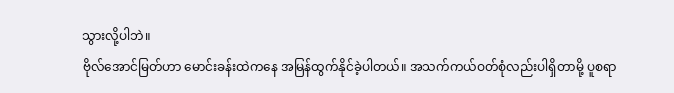သွားလို့ပါဘဲ။
ဗိုလ်အောင်မြတ်ဟာ မောင်းခန်းထဲကနေ အမြန်ထွက်နိုင်ခဲ့ပါတယ်။ အသက်ကယ်ဝတ်စုံလည်းပါရှိတာမို့ ပူစရာ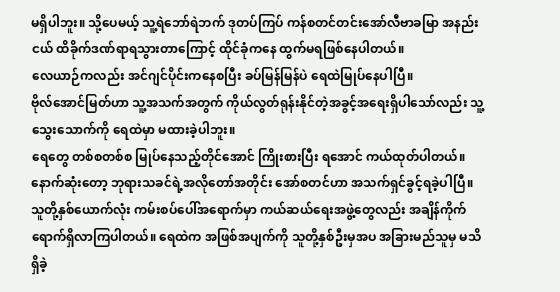မရှိပါဘူး။ သို့ပေမယ့် သူ့ရဲဘော်ရဲဘက် ဒုတပ်ကြပ် ကန်စတင်တင်းအော်လီဗာခမြာ အနည်းငယ် ထိခိုက်ဒဏ်ရာရသွားတာကြောင့် ထိုင်ခုံကနေ ထွက်မရဖြစ်နေပါတယ်။
လေယာဉ်ကလည်း အင်ဂျင်ပိုင်းကနေစပြီး ခပ်မြန်မြန်ပဲ ရေထဲမြုပ်နေပါပြီ။
ဗိုလ်အောင်မြတ်ဟာ သူ့အသက်အတွက် ကိုယ်လွတ်ရုန်းနိုင်တဲ့အခွင့်အရေးရှိပါသော်လည်း သူ့သွေးသောက်ကို ရေထဲမှာ မထားခဲ့ပါဘူး။
ရေတွေ တစ်စတစ်စ မြုပ်နေသည့်တိုင်အောင် ကြိုးစားပြီး ရအောင် ကယ်ထုတ်ပါတယ်။
နောက်ဆုံးတော့ ဘုရားသခင်ရဲ့အလိုတော်အတိုင်း အော်စတင်ဟာ အသက်ရှင်ခွင့်ရခဲ့ပါပြီ။ သူတို့နှစ်ယောက်လုံး ကမ်းစပ်ပေါ်အရောက်မှာ ကယ်ဆယ်ရေးအဖွဲ့တွေလည်း အချိန်ကိုက် ရောက်ရှိလာကြပါတယ်။ ရေထဲက အဖြစ်အပျက်ကို သူတို့နှစ်ဦးမှအပ အခြားမည်သူမှ မသိရှိခဲ့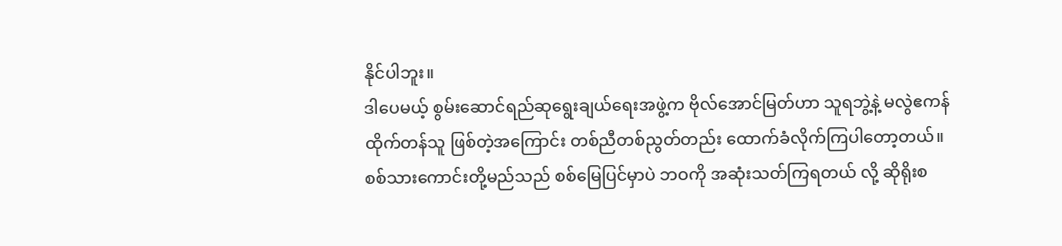နိုင်ပါဘူး။
ဒါပေမယ့် စွမ်းဆောင်ရည်ဆုရွေးချယ်ရေးအဖွဲ့က ဗိုလ်အောင်မြတ်ဟာ သူရဘွဲ့နဲ့ မလွဲဧကန် ထိုက်တန်သူ ဖြစ်တဲ့အကြောင်း တစ်ညီတစ်ညွတ်တည်း ထောက်ခံလိုက်ကြပါတော့တယ်။
စစ်သားကောင်းတို့မည်သည် စစ်မြေပြင်မှာပဲ ဘဝကို အဆုံးသတ်ကြရတယ် လို့ ဆိုရိုးစ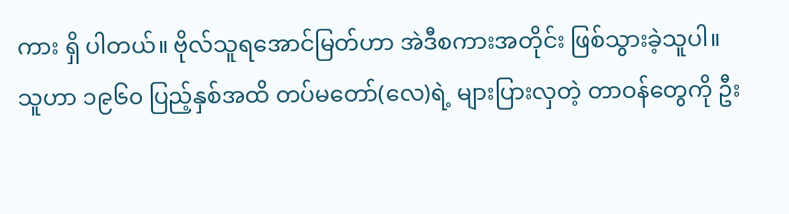ကား ရှိ ပါတယ်။ ဗိုလ်သူရအောင်မြတ်ဟာ အဲဒီစကားအတိုင်း ဖြစ်သွားခဲ့သူပါ။
သူဟာ ၁၉၆၀ ပြည့်နှစ်အထိ တပ်မတော်(လေ)ရဲ့ များပြားလှတဲ့ တာဝန်တွေကို ဦး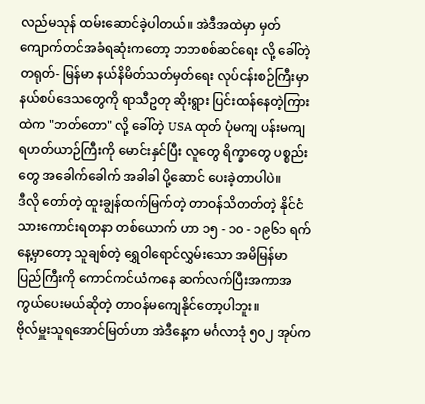လည်မသုန် ထမ်းဆောင်ခဲ့ပါတယ်။ အဲဒီအထဲမှာ မှတ်ကျောက်တင်အခံရဆုံးကတော့ ဘဘစစ်ဆင်ရေး လို့ ခေါ်တဲ့ တရုတ်- မြန်မာ နယ်နိမိတ်သတ်မှတ်ရေး လုပ်ငန်းစဉ်ကြီးမှာ နယ်စပ်ဒေသတွေကို ရာသီဥတု ဆိုးရွား ပြင်းထန်နေတဲ့ကြားထဲက "ဘတ်တော" လို့ ခေါ်တဲ့ USA ထုတ် ပုံမကျ ပန်းမကျ ရဟတ်ယာဉ်ကြီးကို မောင်းနှင်ပြီး လူတွေ ရိက္ခာတွေ ပစ္စည်းတွေ အခေါက်ခေါက် အခါခါ ပို့ဆောင် ပေးခဲ့တာပါပဲ။
ဒီလို တော်တဲ့ ထူးချွန်ထက်မြက်တဲ့ တာဝန်သိတတ်တဲ့ နိုင်ငံသားကောင်းရတနာ တစ်ယောက် ဟာ ၁၅ - ၁၀ - ၁၉၆၁ ရက်နေ့မှာတော့ သူချစ်တဲ့ ရွှေဝါရောင်လွှမ်းသော အမိမြန်မာပြည်ကြီးကို ကောင်ကင်ယံကနေ ဆက်လက်ပြီးအကာအကွယ်ပေးမယ်ဆိုတဲ့ တာဝန်မကျေနိုင်တော့ပါဘူး။
ဗိုလ်မှူးသူရအောင်မြတ်ဟာ အဲဒီနေ့က မင်္ဂလာဒုံ ၅၀၂ အုပ်က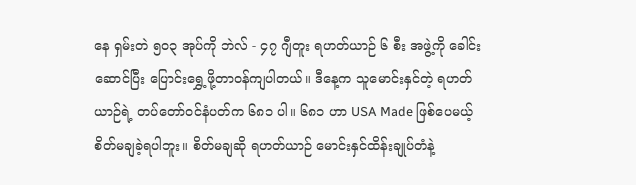နေ ရှမ်းတဲ ၅၀၃ အုပ်ကို ဘဲလ် - ၄၇ ဂျီတူး ရဟတ်ယာဉ် ၆ စီး အဖွဲ့ကို ခေါင်းဆောင်ပြီး ပြောင်းရွှေ့ဖို့တာဝန်ကျပါတယ်။ ဒီနေ့က သူမောင်းနှင်တဲ့ ရဟတ်ယာဉ်ရဲ့ တပ်တော်ဝင်နံပတ်က ၆၈၁ ပါ။ ၆၈၁ ဟာ USA Made ဖြစ်ပေမယ့် စိတ်မချခဲ့ရပါဘူး။ စိတ်မချဆို ရဟတ်ယာဉ် မောင်းနှင်ထိန်းချုပ်တံနဲ့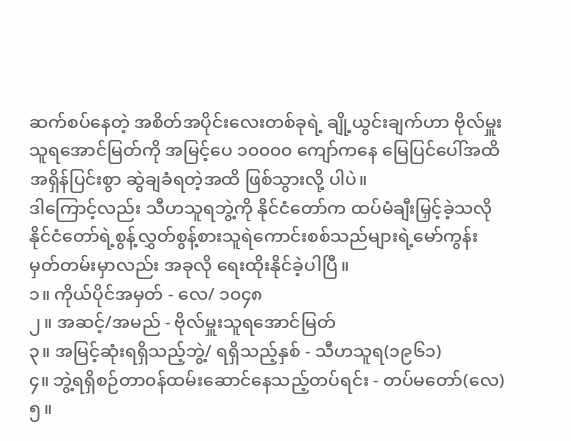ဆက်စပ်နေတဲ့ အစိတ်အပိုင်းလေးတစ်ခုရဲ့ ချို့ယွင်းချက်ဟာ ဗိုလ်မှူးသူရအောင်မြတ်ကို အမြင့်ပေ ၁၀၀၀၀ ကျော်ကနေ မြေပြင်ပေါ်အထိ အရှိန်ပြင်းစွာ ဆွဲချခံရတဲ့အထိ ဖြစ်သွားလို့ ပါပဲ။
ဒါကြောင့်လည်း သီဟသူရဘွဲ့ကို နိုင်ငံတော်က ထပ်မံချီးမြှင့်ခဲ့သလို
နိုင်ငံတော်ရဲ့စွန့်လွှတ်စွန့်စားသူရဲကောင်းစစ်သည်များရဲ့မော်ကွန်းမှတ်တမ်းမှာလည်း အခုလို ရေးထိုးနိုင်ခဲ့ပါပြီ။
၁။ ကိုယ်ပိုင်အမှတ် - လေ/ ၁၀၄၈
၂။ အဆင့်/အမည် - ဗိုလ်မှူးသူရအောင်မြတ်
၃။ အမြင့်ဆုံးရရှိသည့်ဘွဲ့/ ရရှိသည့်နှစ် - သီဟသူရ(၁၉၆၁)
၄။ ဘွဲ့ရရှိစဉ်တာ၀န်ထမ်းဆောင်နေသည့်တပ်ရင်း - တပ်မတော်(လေ)
၅။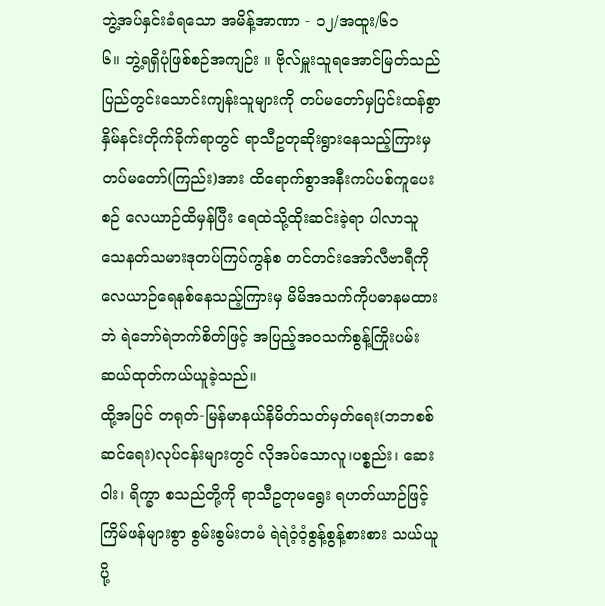ဘွဲ့အပ်နှင်းခံရသော အမိန့်အာဏာ - ၁၂/အထူး/၆၁
၆။ ဘွဲ့ရရှိပုံဖြစ်စဉ်အကျဉ်း ။ ဗိုလ်မှူးသူရအောင်မြတ်သည် ပြည်တွင်းသောင်းကျန်းသူများကို တပ်မတော်မှပြင်းထန်စွာနှိမ်နင်းတိုက်ခိုက်ရာတွင် ရာသီဥတုဆိုးရွားနေသည့်ကြားမှ တပ်မတော်(ကြည်း)အား ထိရောက်စွာအနီးကပ်ပစ်ကူပေးစဉ် လေယာဉ်ထိမှန်ပြီး ရေထဲသို့ထိုးဆင်းခဲ့ရာ ပါလာသူသေနတ်သမားဒုတပ်ကြပ်ကွန်စ တင်တင်းအော်လီဗာရီကိုလေယာဉ်ရေနစ်နေသည့်ကြားမှ မိမိအသက်ကိုပဓာနမထားဘဲ ရဲဘော်ရဲဘက်စိတ်ဖြင့် အပြည့်အ၀သက်စွန့်ကြိုးပမ်း ဆယ်ထုတ်ကယ်ယူခဲ့သည်။
ထို့အပြင် တရုတ်-မြန်မာနယ်နိမိတ်သတ်မှတ်ရေး(ဘဘစစ်ဆင်ရေး)လုပ်ငန်းများတွင် လိုအပ်သောလူ၊ပစ္စည်း၊ ဆေးဝါး၊ ရိက္ခာ စသည်တို့ကို ရာသီဥတုမရွေး ရဟတ်ယာဉ်ဖြင့် ကြိမ်ဖန်များစွာ စွမ်းစွမ်းတမံ ရဲရဲဝံ့ဝံ့စွန့်စွန့်စားစား သယ်ယူပို့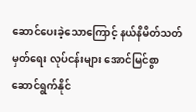ဆောင်ပေးခဲ့သောကြောင့် နယ်နိမိတ်သတ်မှတ်ရေး လုပ်ငန်းများ အောင်မြင်စွာ ဆောင်ရွက်နိုင်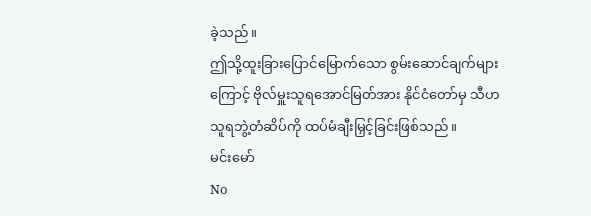ခဲ့သည်။
ဤသို့ထူးခြားပြောင်မြောက်သော စွမ်းဆောင်ချက်များကြောင့် ဗိုလ်မှူးသူရအောင်မြတ်အား နိုင်ငံတော်မှ သီဟသူရဘွဲ့တံဆိပ်ကို ထပ်မံချီးမြှင့်ခြင်းဖြစ်သည်။
မင်းမော်
No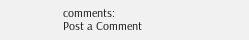comments:
Post a Comment